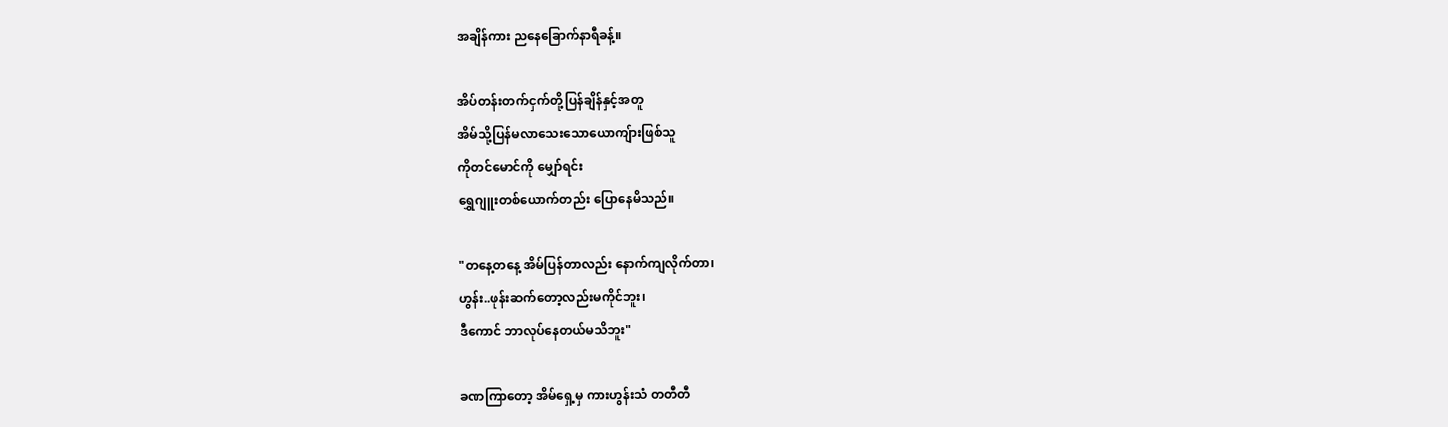အချိန်ကား ညနေခြောက်နာရီခန့်။

အိပ်တန်းတက်ငှက်တို့ပြန်ချိန်နှင့်အတူ
အိမ်သို့ပြန်မလာသေးသောယောကျ်ားဖြစ်သူ
ကိုတင်မောင်ကို မျှော်ရင်း
ရွှေဂျူးတစ်ယောက်တည်း ပြောနေမိသည်။

"တနေ့တနေ့ အိမ်ပြန်တာလည်း နောက်ကျလိုက်တာ၊
ဟွန်း..ဖုန်းဆက်တော့လည်းမကိုင်ဘူး၊
ဒီကောင် ဘာလုပ်နေတယ်မသိဘူး"

ခဏကြာတော့ အိမ်ရှေ့မှ ကားဟွန်းသံ တတီတီ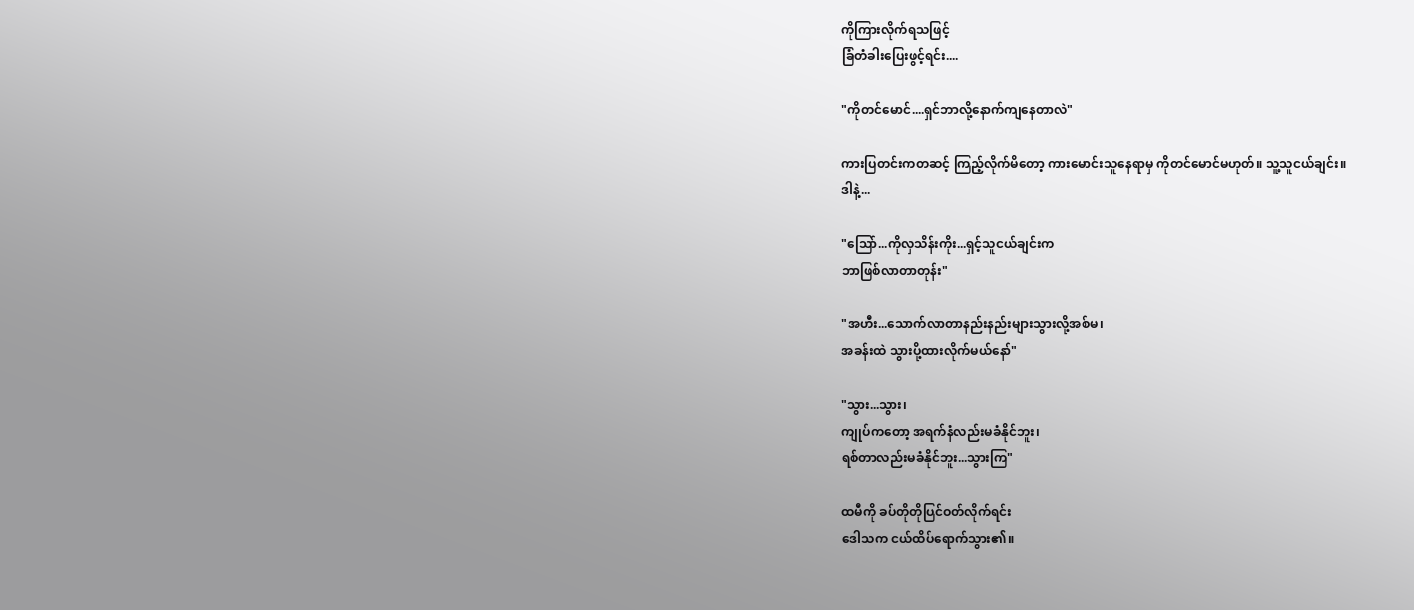ကိုကြားလိုက်ရသဖြင့်
ခြံတံခါးပြေးဖွင့်ရင်း....

"ကိုတင်မောင်....ရှင်ဘာလို့နောက်ကျနေတာလဲ"

ကားပြတင်းကတဆင့် ကြည့်လိုက်မိတော့ ကားမောင်းသူနေရာမှ ကိုတင်မောင်မဟုတ်။ သူ့သူငယ်ချင်း။
ဒါနဲ့...

"သြော်...ကိုလှသိန်းကိုး...ရှင့်သူငယ်ချင်းက
ဘာဖြစ်လာတာတုန်း"

"အဟီး...သောက်လာတာနည်းနည်းများသွားလို့အစ်မ၊
အခန်းထဲ သွားပို့ထားလိုက်မယ်နော်"

"သွား...သွား၊
ကျုပ်ကတော့ အရက်နံလည်းမခံနိုင်ဘူး၊
ရစ်တာလည်းမခံနိုင်ဘူး...သွားကြ"

ထမီကို ခပ်တိုတိုပြင်ဝတ်လိုက်ရင်း
ဒေါသက ငယ်ထိပ်ရောက်သွား၏။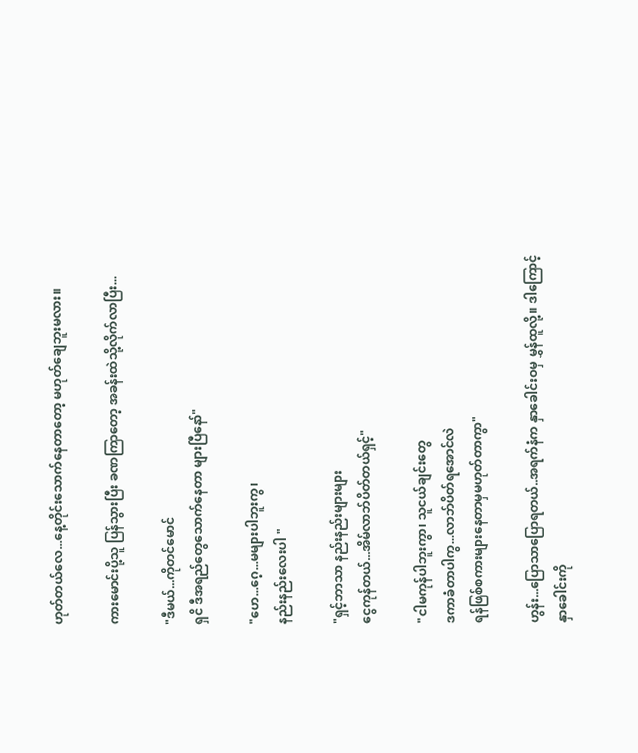ဟုတ်တယ်လေ...နေ့တိုင်းသောက်နေတာတော့ မဟုတ်ချေဘူးမလား။

ကားမောင်းပို့သူ ပြန်သွားပြီး ခဏကြာတော့ အခန်းထဲသို့လိုက်လာပြီး...

"ဒီမယ်...ကိုတင်မောင်
ရှငိ ဒီအရည်တွေသောက်နေတာ များပြီနော်"

"ဟေ...ဂေ့...မများပါဘူးကွ၊
နည်းနည်းလေးပါ "

"ရှင့်ဘာသာ နည်းနည်းများများ
ငွေကုန်တယ်...အိမ်လာဘ်ပိတ်တယ်ရှင့်"

"ငါမကုန်ပါဘူးကွာ၊ သူငယ်ချင်းတွေ
ဒကာခံတာပါကွ...လာဘ်ပိတ်ရအောင်လဲ
ရန်ဖြစ်စကားများနေတာမှမဟုတ်တာကွာ"

ဟွန်း...ပြောသာပြောရတယ်..အရက်နံက နှာခေါင်းဝမှ မွှန်ထူလို့။ ဒါကြောင့် နှာခေါင်းကို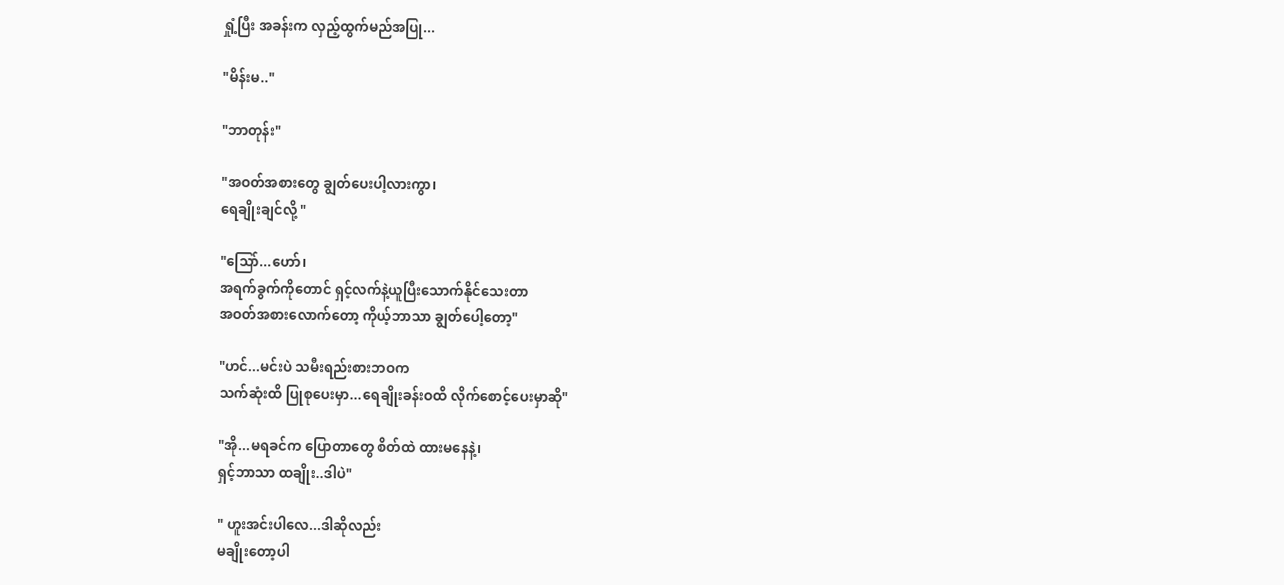ရှုံ့ပြီး အခန်းက လှည့်ထွက်မည်အပြု...

"မိန်းမ.."

"ဘာတုန်း"

"အဝတ်အစားတွေ ချွတ်ပေးပါ့လားကွာ၊
ရေချိုးချင်လို့ "

"သြော်...ဟော်၊
အရက်ခွက်ကိုတောင် ရှင့်လက်နဲ့ယူပြီးသောက်နိုင်သေးတာ
အဝတ်အစားလောက်တော့ ကိုယ့်ဘာသာ ချွတ်ပေါ့တော့"

"ဟင်...မင်းပဲ သမီးရည်းစားဘဝက
သက်ဆုံးထိ ပြုစုပေးမှာ...ရေချိုးခန်းဝထိ လိုက်စောင့်ပေးမှာဆို"

"အို...မရခင်က ပြောတာတွေ စိတ်ထဲ ထားမနေနဲ့၊
ရှင့်ဘာသာ ထချိုး..ဒါပဲ"

" ဟူးအင်းပါလေ...ဒါဆိုလည်း
မချိုးတော့ပါ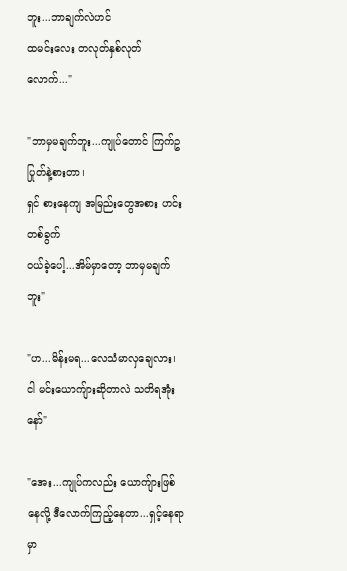ဘူး...ဘာချက်လဲဟင်
ထမင်းလေး တလုတ်နှစ်လုတ်လောက်..."

"ဘာမှမချက်ဘူး...ကျုပ်တောင် ကြက်ဥပြုတ်နဲ့စားတာ၊
ရှင် စားနေကျ အမြည်းတွေအစား ဟင်းတစ်ခွက်
ဝယ်ခဲ့ပေါ့...အိမ်မှာတော့ ဘာမှမချက်ဘူး"

"ဟ...မိန်းမရ...လေသံမာလှချေလား၊
ငါ မင်းယောကျ်ားဆိုတာလဲ သတိရအုံးနော်"

"အေး...ကျုပ်ကလည်း ယောကျ်ားဖြစ်နေလို့ ဒီလောက်ကြည့်နေတာ...ရှင့်နေရာမှာ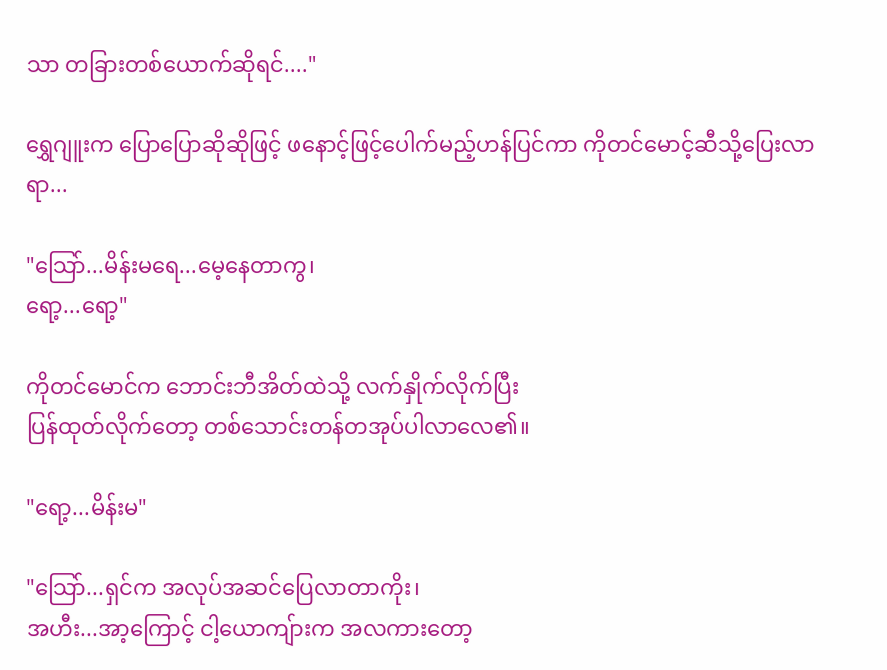သာ တခြားတစ်ယောက်ဆိုရင်...."

ရွှေဂျူးက ပြောပြောဆိုဆိုဖြင့် ဖနောင့်ဖြင့်ပေါက်မည့်ဟန်ပြင်ကာ ကိုတင်မောင့်ဆီသို့ပြေးလာရာ...

"သြော်...မိန်းမရေ...မေ့နေတာကွ၊
ရော့...ရော့"

ကိုတင်မောင်က ဘောင်းဘီအိတ်ထဲသို့ လက်နှိုက်လိုက်ပြီး
ပြန်ထုတ်လိုက်တော့ တစ်သောင်းတန်တအုပ်ပါလာလေ၏။

"ရော့...မိန်းမ"

"သြော်...ရှင်က အလုပ်အဆင်ပြေလာတာကိုး၊
အဟီး...အာ့ကြောင့် ငါ့ယောကျ်ားက အလကားတော့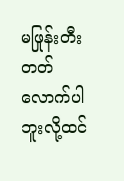မဖြုန်းတီးတတ်လောက်ပါဘူးလို့ထင်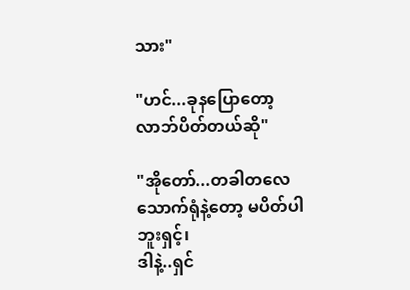သား"

"ဟင်...ခုနပြောတော့ လာဘ်ပိတ်တယ်ဆို"

"အိုတော်...တခါတလေသောက်ရုံနဲ့တော့ မပိတ်ပါဘူးရှင့်၊
ဒါနဲ့..ရှင်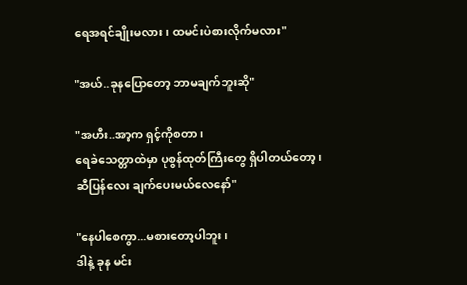ရေအရင်ချိုးမလား၊ ထမင်းပဲစားလိုက်မလား"

"အယ်..ခုနပြောတော့ ဘာမချက်ဘူးဆို"

"အဟီး..အာ့က ရှင့်ကိုစတာ၊
ရေခဲသေတ္တာထဲမှာ ပုစွန်ထုတ်ကြီးတွေ ရှိပါတယ်တော့၊
ဆီပြန်လေး ချက်ပေးမယ်လေနော်"

"နေပါစေကွာ...မစားတော့ပါဘူး၊
ဒါနဲ့ ခုန မင်း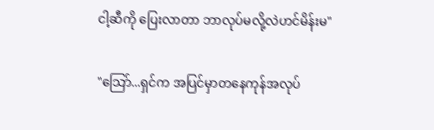ငါ့ဆီကို ပြေးလာတာ ဘာလုပ်မလို့လဲဟင်မိန်းမ"

"သြော်...ရှင်က အပြင်မှာတနေကုန်အလုပ်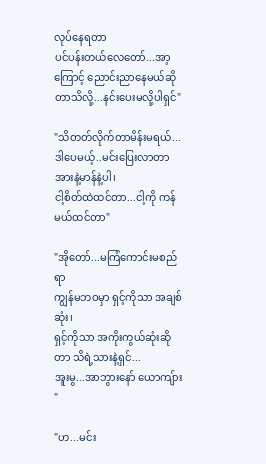လုပ်နေရတာ
ပင်ပန်းတယ်လေတော်...အာ့ကြောင့် ညောင်းညာနေမယ်ဆိုတာသိလို့...နင်းပေးမလို့ပါရှင်"

"သိတတ်လိုက်တာမိန်းမရယ်...
ဒါပေမယ့်..မင်းပြေးလာတာ အားနဲ့မာန်နဲ့ပါ၊
ငါ့စိတ်ထဲထင်တာ...ငါ့ကို ကန်မယ်ထင်တာ"

"အိုတော်...မကြံကောင်းမစည်ရာ
ကျွန်မဘဝမှာ ရှင့်ကိုသာ အချစ်ဆုံး၊
ရှင့်ကိုသာ အကိုးကွယ်ဆုံးဆိုတာ သိရဲ့သားနဲ့ရှင်...
အူးမွ...အာဘွားနော် ယောကျ်ား "

"ဟ...မင်း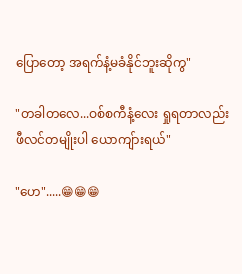ပြောတော့ အရက်နံ့မခံနိုင်ဘူးဆိုကွ"

"တခါတလေ...ဝစ်စကီနံ့လေး ရှုရတာလည်း
ဖီလင်တမျိုးပါ ယောကျ်ားရယ်"

"ဟေ".....😁😁😁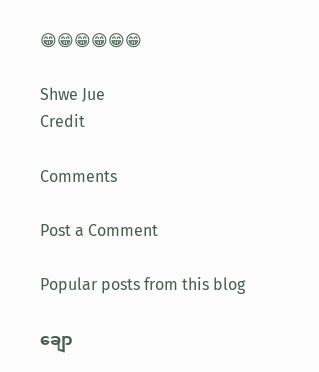😁😁😁😁😁😁

Shwe Jue
Credit

Comments

Post a Comment

Popular posts from this blog

ချော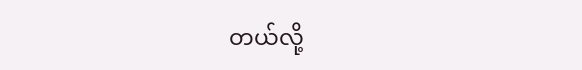တယ်လို့